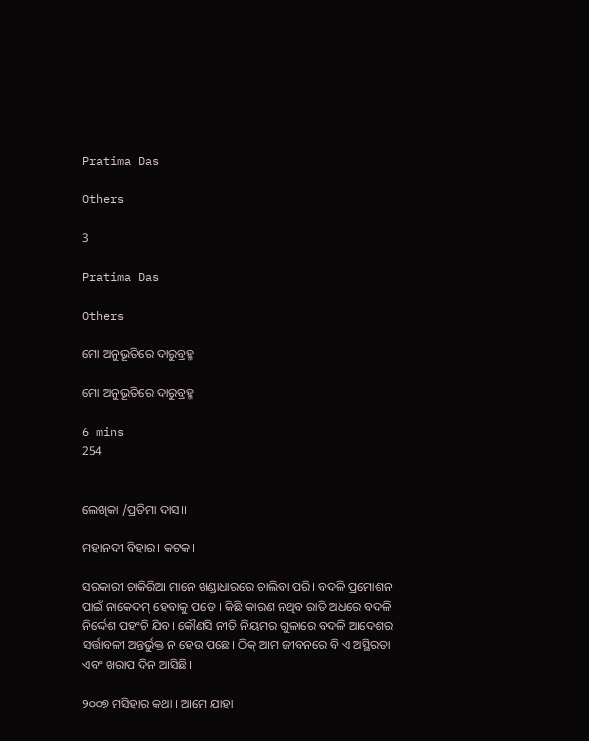Pratima Das

Others

3

Pratima Das

Others

ମୋ ଅନୁଭୂତିରେ ଦାରୁବ୍ରହ୍ମ

ମୋ ଅନୁଭୂତିରେ ଦାରୁବ୍ରହ୍ମ

6 mins
254


ଲେଖିକା /ପ୍ରତିମା ଦାସ।।

ମହାନଦୀ ବିହାର। କଟକ।

ସରକାରୀ ଚାକିରିଆ ମାନେ ଖଣ୍ଡାଧାରରେ ଚାଲିବା ପରି। ବଦଳି ପ୍ରମୋଶନ ପାଇଁ ନାକେଦମ୍ ହେବାକୁ ପଡେ । କିଛି କାରଣ ନଥିବ ରାତି ଅଧରେ ବଦଳି ନିର୍ଦ୍ଦେଶ ପହଂଚି ଯିବ। କୌଣସି ନୀତି ନିୟମର ଗୁଳାରେ ବଦଳି ଆଦେଶର ସର୍ତ୍ତାବଳୀ ଅନ୍ତର୍ଭୁକ୍ତ ନ ହେଉ ପଛେ। ଠିକ୍ ଆମ ଜୀବନରେ ବି ଏ ଅସ୍ଥିରତା ଏବଂ ଖରାପ ଦିନ ଆସିଛି।

୨୦୦୭ ମସିହାର କଥା । ଆମେ ଯାହା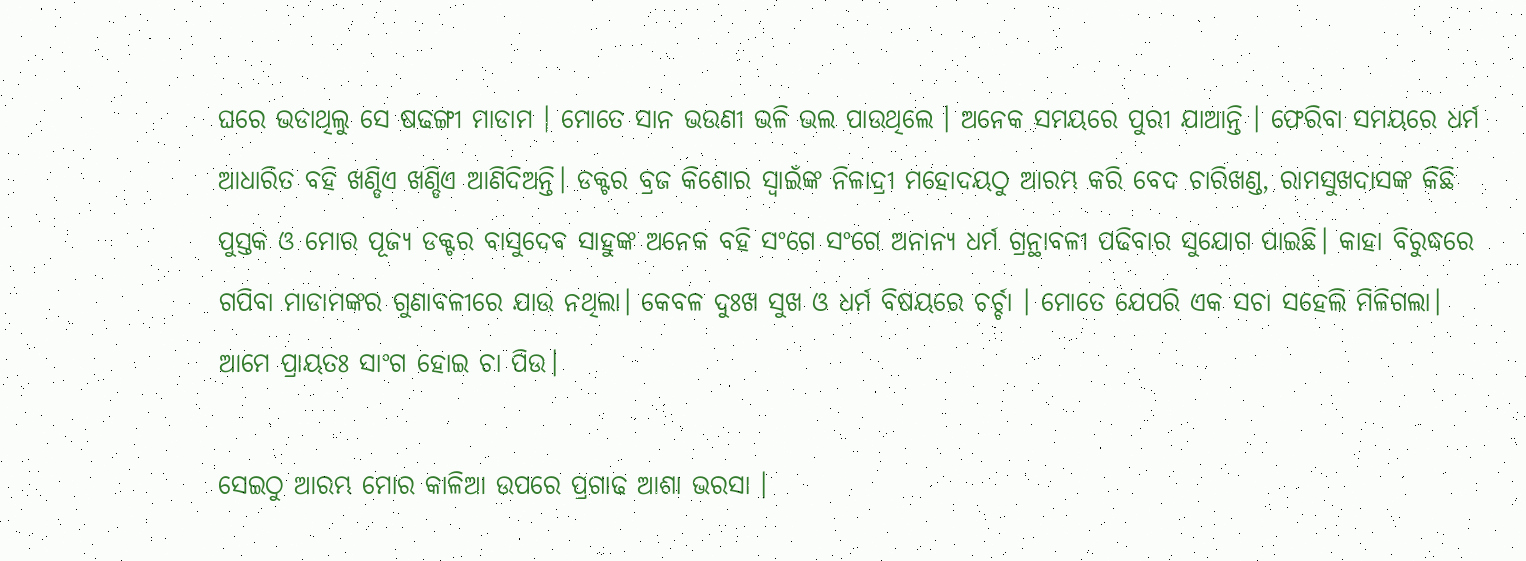ଘରେ ଭଡାଥିଲୁ ସେ ଷଢଙ୍ଗୀ ମାଡାମ । ମୋତେ ସାନ ଭଉଣୀ ଭଳି ଭଲ ପାଉଥିଲେ । ଅନେକ ସମୟରେ ପୁରୀ ଯାଆନ୍ତି । ଫେରିବା ସମୟରେ ଧର୍ମ ଆଧାରିତ ବହି ଖଣ୍ଡିଏ ଖଣ୍ଡିଏ ଆଣିଦିଅନ୍ତି। ଡକ୍ଟର ବ୍ରଜ କିଶୋର ସ୍ବାଇଁଙ୍କ ନିଳାଦ୍ରୀ ମହୋଦୟଠୁ ଆରମ୍ଭ କରି ବେଦ ଚାରିଖଣ୍ଡ, ରାମସୁଖଦାସଙ୍କ କିଛି ପୁସ୍ତକ ଓ ମୋର ପୂଜ୍ୟ ଡକ୍ଟର ବାସୁଦେବ ସାହୁଙ୍କ ଅନେକ ବହି ସଂଗେ ସଂଗେ ଅନାନ୍ୟ ଧର୍ମ ଗ୍ରନ୍ଥାବଳୀ ପଢିବାର ସୁଯୋଗ ପାଇଛି। କାହା ବିରୁଦ୍ଧରେ ଗପିବା ମାଡାମଙ୍କର ଗୁଣାବଳୀରେ ଯାଉ ନଥିଲା। କେବଳ ଦୁଃଖ ସୁଖ ଓ ଧର୍ମ ବିଷୟରେ ଚର୍ଚ୍ଚା । ମୋତେ ଯେପରି ଏକ ସଚା ସହେଲି ମିଳିଗଲା। ଆମେ ପ୍ରାୟତଃ ସାଂଗ ହୋଇ ଚା ପିଉ।

ସେଇଠୁ ଆରମ୍ଭ ମୋର କାଳିଆ ଉପରେ ପ୍ରଗାଢ ଆଶା ଭରସା ।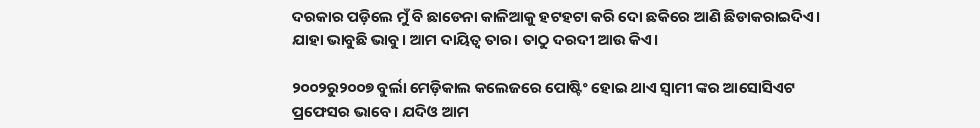ଦରକାର ପଡ଼ିଲେ ମୁଁ ବି ଛାଡେନା କାଳିଆକୁ ହଟହଟା କରି ଦୋ ଛକିରେ ଆଣି ଛିଡାକରାଇଦିଏ। ଯାହା ଭାବୁଛି ଭାବୁ। ଆମ ଦାୟିତ୍ବ ତାର। ତାଠୁ ଦରଦୀ ଆଉ କିଏ।

୨୦୦୨ରୁ୨୦୦୭ ବୁର୍ଲା ମେଡ଼ିକାଲ କଲେଜରେ ପୋଷ୍ଟିଂ ହୋଇ ଥାଏ ସ୍ବାମୀ ଙ୍କର ଆସୋସିଏଟ ପ୍ରଫେସର ଭାବେ। ଯଦିଓ ଆମ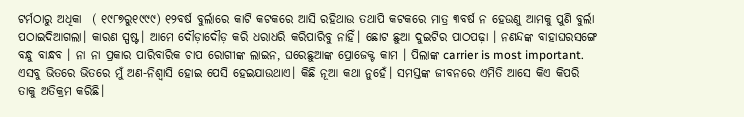ଟର୍ମଠାରୁ ଅଧିକା  ( ୧୯୮୭ରୁ୧୯୯୯) ୧୨ବର୍ଷ ବୁର୍ଲାରେ କାଟି କଟକରେ ଆସି ରହିଥାଉ ତଥାପି କଟକରେ ମାତ୍ର ୩ବର୍ଷ ନ ହେଉଣୁ ଆମକୁ ପୁଣି ବୁର୍ଲା ପଠାଇଦିଆଗଲା। କାରଣ ସ୍ପଷ୍ଟ। ଆମେ ଦୌଡ଼ାଦୌଡ଼ କରି ଧରାଧରି କରିପାରିବୁ ନାହିଁ। ଛୋଟ ଛୁଆ ଦୁଇଟିର ପାଠପଢ଼ା । ନଣନ୍ଦଙ୍କ ବାହାଘରସଙ୍ଗେ ବନ୍ଧୁ ବାନ୍ଧବ । ନା ନା ପ୍ରକାର ପାରିବାରିକ ଚାପ ରୋଗୀଙ୍କ ଲାଇନ, ଘରେଛୁଆଙ୍କ ପ୍ରୋଜେକ୍ଟ କାମ । ପିଲାଙ୍କ carrier is most important. ଏସବୁ ଭିତରେ ଭିତରେ ମୁଁ ଅଣ-ନିଶ୍ବାସି ହୋଇ ପେସି ହେଇଯାଉଥାଏ। କିଛି ନୂଆ କଥା ନୁହେଁ। ସମସ୍ତଙ୍କ ଜୀବନରେ ଏମିତି ଆସେ କିଏ କିପରି ତାକୁ ଅତିକ୍ରମ କରିଛି।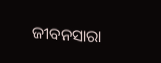ଜୀବନସାରା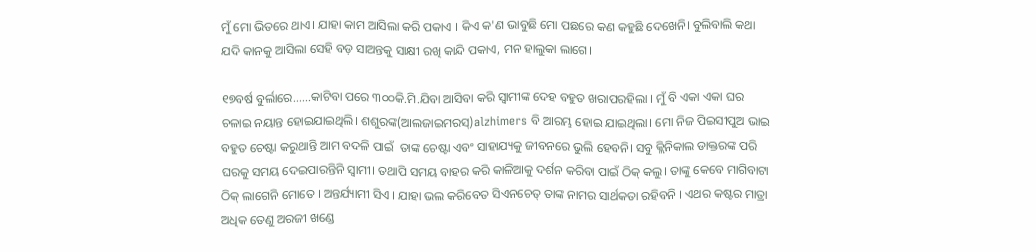ମୁଁ ମୋ ଭିତରେ ଥାଏ। ଯାହା କାମ ଆସିଲା କରି ପକାଏ । କିଏ କ'ଣ ଭାବୁଛି ମୋ ପଛରେ କଣ କହୁଛି ଦେଖେନି। ବୁଲିବାଲି କଥା ଯଦି କାନକୁ ଆସିଲା ସେହି ବଡ଼ ସାଅନ୍ତକୁ ସାକ୍ଷୀ ରଖି କାନ୍ଦି ପକାଏ, ମନ ହାଲୁକା ଲାଗେ।

୧୭ବର୍ଷ ବୁର୍ଲାରେ......କାଟିବା ପରେ ୩୦୦କି.ମି.ଯିବା ଆସିବା କରି ସ୍ଵାମୀଙ୍କ ଦେହ ବହୁତ ଖରାପରହିଲା । ମୁଁ ବି ଏକା ଏକା ଘର ଚଳାଇ ନୟାନ୍ତ ହୋଇଯାଇଥିଲି। ଶଶୁରଙ୍କ(ଆଲଜାଇମରସ୍)alzhimers ବି ଆରମ୍ଭ ହୋଇ ଯାଇଥିଲା। ମୋ ନିଜ ପିଇସୀପୁଅ ଭାଇ ବହୁତ ଚେଷ୍ଟା କରୁଥାନ୍ତି ଆମ ବଦଳି ପାଇଁ  ତାଙ୍କ ଚେଷ୍ଟା ଏବଂ ସାହାଯ୍ୟକୁ ଜୀବନରେ ଭୁଲି ହେବନି। ସବୁ କ୍ଲିନିକାଲ ଡାକ୍ତରଙ୍କ ପରି ଘରକୁ ସମୟ ଦେଇପାରନ୍ତିନି ସ୍ବାମୀ। ତଥାପି ସମୟ ବାହର କରି କାଳିଆକୁ ଦର୍ଶନ କରିବା ପାଇଁ ଠିକ୍ କଲୁ। ତାଙ୍କୁ କେବେ ମାଗିବାଟା ଠିକ୍ ଲାଗେନି ମୋତେ । ଅନ୍ତର୍ଯ୍ୟାମୀ ସିଏ । ଯାହା ଭଲ କରିବେତ ସିଏନଚେତ୍ ତାଙ୍କ ନାମର ସାର୍ଥକତା ରହିବନି । ଏଥର କଷ୍ଟର ମାତ୍ରା ଅଧିକ ତେଣୁ ଅରଜୀ ଖଣ୍ଡେ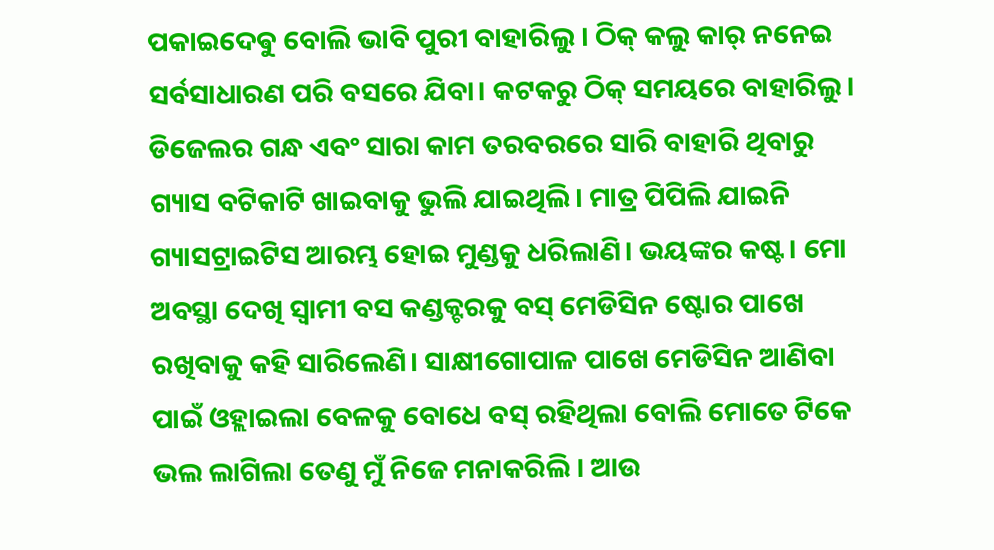ପକାଇଦେଵୁ ବୋଲି ଭାବି ପୁରୀ ବାହାରିଲୁ । ଠିକ୍ କଲୁ କାର୍ ନନେଇ ସର୍ବସାଧାରଣ ପରି ବସରେ ଯିବା। କଟକରୁ ଠିକ୍ ସମୟରେ ବାହାରିଲୁ। ଡିଜେଲର ଗନ୍ଧ ଏବଂ ସାରା କାମ ତରବରରେ ସାରି ବାହାରି ଥିବାରୁ ଗ୍ୟାସ ବଟିକାଟି ଖାଇବାକୁ ଭୁଲି ଯାଇଥିଲି। ମାତ୍ର ପିପିଲି ଯାଇନି ଗ୍ୟାସଟ୍ରାଇଟିସ ଆରମ୍ଭ ହୋଇ ମୁଣ୍ଡକୁ ଧରିଲାଣି। ଭୟଙ୍କର କଷ୍ଟ। ମୋ ଅବସ୍ଥା ଦେଖି ସ୍ବାମୀ ବସ କଣ୍ଡକ୍ଟରକୁ ବସ୍ ମେଡିସିନ ଷ୍ଟୋର ପାଖେ ରଖିବାକୁ କହି ସାରିଲେଣି। ସାକ୍ଷୀଗୋପାଳ ପାଖେ ମେଡିସିନ ଆଣିବା ପାଇଁ ଓହ୍ଲାଇଲା ବେଳକୁ ବୋଧେ ବସ୍ ରହିଥିଲା ବୋଲି ମୋତେ ଟିକେ ଭଲ ଲାଗିଲା ତେଣୁ ମୁଁ ନିଜେ ମନାକରିଲି । ଆଉ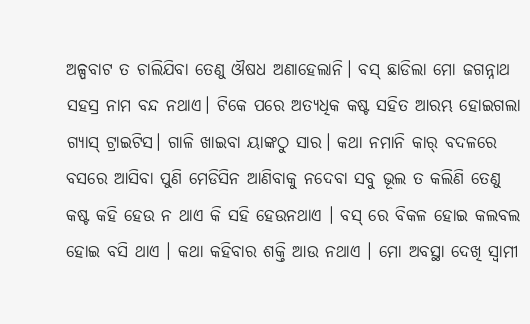ଅଳ୍ପବାଟ ତ ଚାଲିଯିବା ତେଣୁ ଔଷଧ ଅଣାହେଲାନି। ବସ୍ ଛାଡିଲା ମୋ ଜଗନ୍ନାଥ ସହସ୍ର ନାମ ବନ୍ଦ ନଥାଏ। ଟିକେ ପରେ ଅତ୍ୟଧିକ କଷ୍ଟ ସହିତ ଆରମ୍ଭ ହୋଇଗଲା ଗ୍ୟାସ୍ ଟ୍ରାଇଟିସ। ଗାଳି ଖାଇବା ୟାଙ୍କଠୁ ସାର। କଥା ନମାନି କାର୍ ବଦଳରେ ବସରେ ଆସିବା ପୁଣି ମେଡିସିନ ଆଣିବାକୁ ନଦେବା ସବୁ ଭୂଲ ତ କଲିଣି ତେଣୁ କଷ୍ଟ କହି ହେଉ ନ ଥାଏ କି ସହି ହେଉନଥାଏ । ବସ୍ ରେ ବିକଳ ହୋଇ କଲବଲ ହୋଇ ବସି ଥାଏ । କଥା କହିବାର ଶକ୍ତି ଆଉ ନଥାଏ । ମୋ ଅବସ୍ଥା ଦେଖି ସ୍ଵାମୀ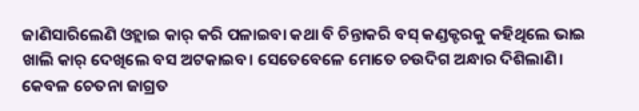ଜାଣିସାରିଲେଣି ଓହ୍ଲାଇ କାର୍ କରି ପଳାଇବା କଥା ବି ଚିନ୍ତାକରି ବସ୍ କଣ୍ଡକ୍ଟରକୁ କହିଥିଲେ ଭାଇ ଖାଲି କାର୍ ଦେଖିଲେ ବସ ଅଟକାଇବ। ସେତେବେଳେ ମୋତେ ଚଉଦିଗ ଅନ୍ଧାର ଦିଶିଲାଣି। କେବଳ ଚେତନା ଜାଗ୍ରତ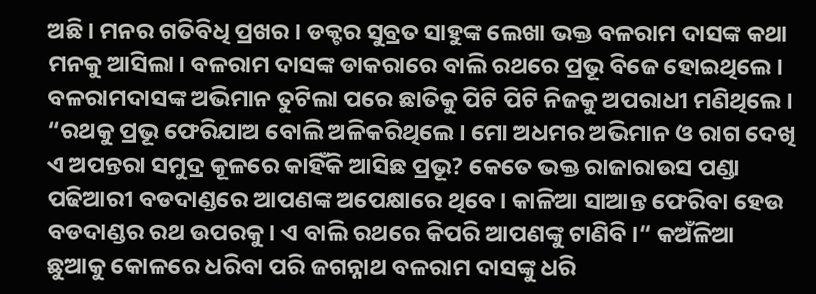ଅଛି। ମନର ଗତିବିଧି ପ୍ରଖର। ଡକ୍ଟର ସୁବ୍ରତ ସାହୁଙ୍କ ଲେଖା ଭକ୍ତ ବଳରାମ ଦାସଙ୍କ କଥା ମନକୁ ଆସିଲା। ବଳରାମ ଦାସଙ୍କ ଡାକରାରେ ବାଲି ରଥରେ ପ୍ରଭୂ ବିଜେ ହୋଇଥିଲେ। ବଳରାମଦାସଙ୍କ ଅଭିମାନ ତୁଟିଲା ପରେ ଛାତିକୁ ପିଟି ପିଟି ନିଜକୁ ଅପରାଧୀ ମଣିଥିଲେ। “ରଥକୁ ପ୍ରଭୂ ଫେରିଯାଅ ବୋଲି ଅଳିକରିଥିଲେ। ମୋ ଅଧମର ଅଭିମାନ ଓ ରାଗ ଦେଖି ଏ ଅପନ୍ତରା ସମୁଦ୍ର କୂଳରେ କାହିଁକି ଆସିଛ ପ୍ରଭୂ? କେତେ ଭକ୍ତ ରାଜାରାଉସ ପଣ୍ଡା ପଢିଆରୀ ବଡଦାଣ୍ଡରେ ଆପଣଙ୍କ ଅପେକ୍ଷାରେ ଥିବେ। କାଳିଆ ସାଆନ୍ତ ଫେରିବା ହେଉ ବଡଦାଣ୍ଡର ରଥ ଉପରକୁ। ଏ ବାଲି ରଥରେ କିପରି ଆପଣଙ୍କୁ ଟାଣିବି ।“ କଅଁଳିଆ ଛୁଆକୁ କୋଳରେ ଧରିବା ପରି ଜଗନ୍ନାଥ ବଳରାମ ଦାସଙ୍କୁ ଧରି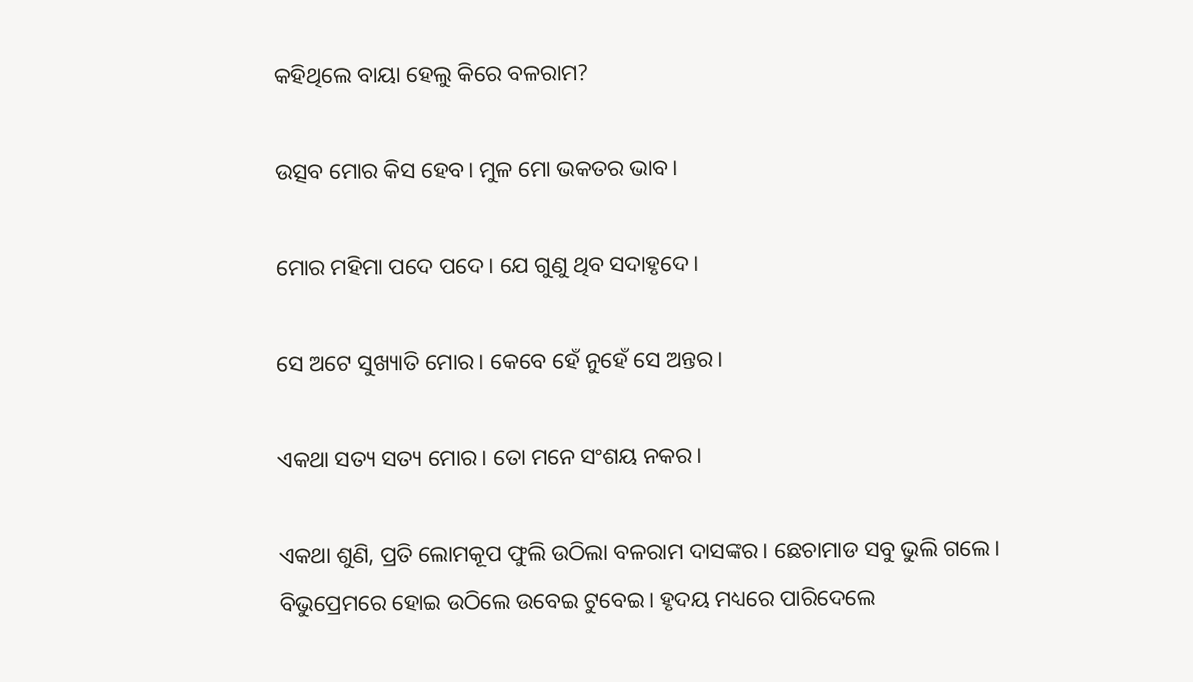କହିଥିଲେ ବାୟା ହେଲୁ କିରେ ବଳରାମ?

ଉତ୍ସବ ମୋର କିସ ହେବ। ମୁଳ ମୋ ଭକତର ଭାବ।

ମୋର ମହିମା ପଦେ ପଦେ। ଯେ ଗୁଣୁ ଥିବ ସଦାହୃଦେ।

ସେ ଅଟେ ସୁଖ୍ୟାତି ମୋର। କେବେ ହେଁ ନୁହେଁ ସେ ଅନ୍ତର।

ଏକଥା ସତ୍ୟ ସତ୍ୟ ମୋର। ତୋ ମନେ ସଂଶୟ ନକର।

ଏକଥା ଶୁଣି, ପ୍ରତି ଲୋମକୂପ ଫୁଲି ଉଠିଲା ବଳରାମ ଦାସଙ୍କର। ଛେଚାମାଡ ସବୁ ଭୁଲି ଗଲେ। ବିଭୁପ୍ରେମରେ ହୋଇ ଉଠିଲେ ଉବେଇ ଟୁବେଇ। ହୃଦୟ ମଧ୍ୟରେ ପାରିଦେଲେ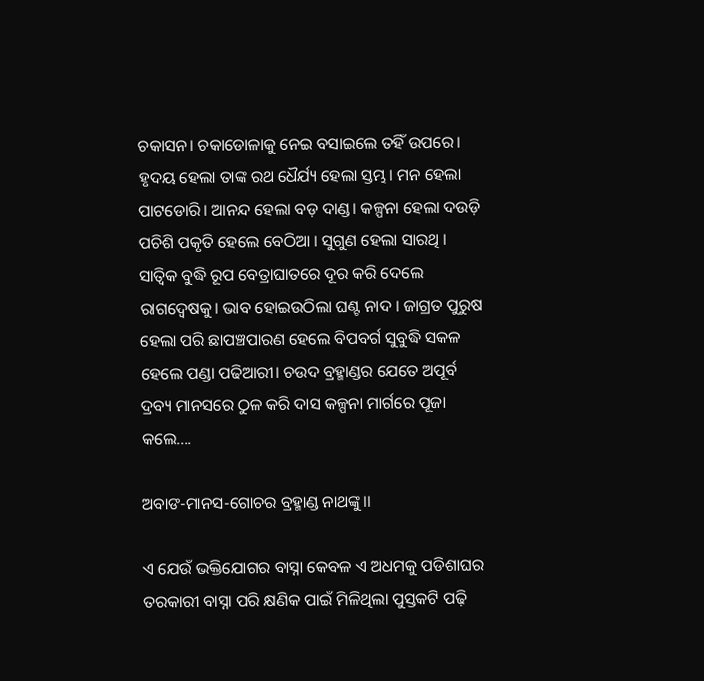ଚକାସନ। ଚକାଡୋଳାକୁ ନେଇ ବସାଇଲେ ତହିଁ ଉପରେ। ହୃଦୟ ହେଲା ତାଙ୍କ ରଥ ଧୈର୍ଯ୍ୟ ହେଲା ସ୍ତମ୍ଭ। ମନ ହେଲା ପାଟଡୋରି। ଆନନ୍ଦ ହେଲା ବଡ଼ ଦାଣ୍ଡ। କଳ୍ପନା ହେଲା ଦଉଡ଼ି ପଚିଶି ପକୃତି ହେଲେ ବେଠିଆ । ସୁଗୁଣ ହେଲା ସାରଥି । ସାତ୍ବିକ ବୁଦ୍ଧି ରୂପ ବେତ୍ରାଘାତରେ ଦୂର କରି ଦେଲେ ରାଗଦ୍ବେଷକୁ। ଭାବ ହୋଇଉଠିଲା ଘଣ୍ଟ ନାଦ । ଜାଗ୍ରତ ପୁରୁଷ ହେଲା ପରି ଛାପଞ୍ଚପାରଣ ହେଲେ ବିପବର୍ଗ ସୁବୁଦ୍ଧି ସକଳ ହେଲେ ପଣ୍ଡା ପଢିଆରୀ। ଚଉଦ ବ୍ରହ୍ମାଣ୍ଡର ଯେତେ ଅପୂର୍ବ ଦ୍ରବ୍ୟ ମାନସରେ ଠୁଳ କରି ଦାସ କଳ୍ପନା ମାର୍ଗରେ ପୂଜା କଲେ....

ଅବାଙ-ମାନସ-ଗୋଚର ବ୍ରହ୍ମାଣ୍ଡ ନାଥଙ୍କୁ।।

ଏ ଯେଉଁ ଭକ୍ତିଯୋଗର ବାସ୍ନା କେବଳ ଏ ଅଧମକୁ ପଡିଶାଘର ତରକାରୀ ବାସ୍ନା ପରି କ୍ଷଣିକ ପାଇଁ ମିଳିଥିଲା ପୁସ୍ତକଟି ପଢ଼ି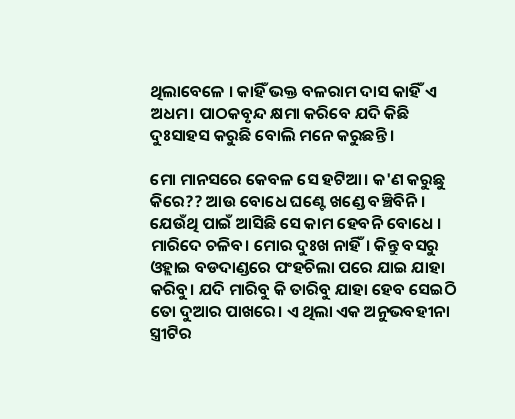ଥିଲାବେଳେ । କାହିଁ ଭକ୍ତ ବଳରାମ ଦାସ କାହିଁ ଏ ଅଧମ। ପାଠକବୃନ୍ଦ କ୍ଷମା କରିବେ ଯଦି କିଛି ଦୁଃସାହସ କରୁଛି ବୋଲି ମନେ କରୁଛନ୍ତି ।

ମୋ ମାନସରେ କେବଳ ସେ ହଟିଆ। କ'ଣ କରୁଛୁ କିରେ?? ଆଉ ବୋଧେ ଘଣ୍ଟେ ଖଣ୍ଡେ ବଞ୍ଚିବିନି । ଯେଉଁଥି ପାଇଁ ଆସିଛି ସେ କାମ ହେବନି ବୋଧେ । ମାରିଦେ ଚଳିବ। ମୋର ଦୁଃଖ ନାହିଁ। କିନ୍ତୁ ବସରୁ ଓହ୍ଲାଇ ବଡଦାଣ୍ଡରେ ପଂହଚିଲା ପରେ ଯାଇ ଯାହା କରିବୁ। ଯଦି ମାରିବୁ କି ତାରିବୁ ଯାହା ହେବ ସେଇଠି ତୋ ଦୁଆର ପାଖରେ। ଏ ଥିଲା ଏକ ଅନୁଭବହୀନା ସ୍ତ୍ରୀଟିର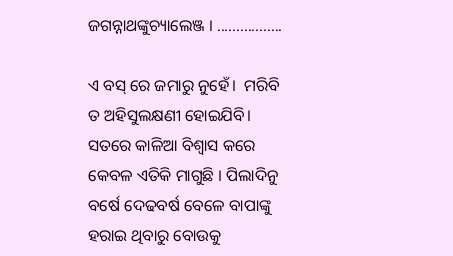ଜଗନ୍ନାଥଙ୍କୁଚ୍ୟାଲେଞ୍ଜ । .................

ଏ ବସ୍ ରେ ଜମାରୁ ନୁହେଁ।  ମରିବି ତ ଅହିସୁଲକ୍ଷଣୀ ହୋଇଯିବି। ସତରେ କାଳିଆ ବିଶ୍ବାସ କରେ କେବଳ ଏତିକି ମାଗୁଛି । ପିଲାଦିନୁ ବର୍ଷେ ଦେଢବର୍ଷ ବେଳେ ବାପାଙ୍କୁ ହରାଇ ଥିବାରୁ ବୋଉକୁ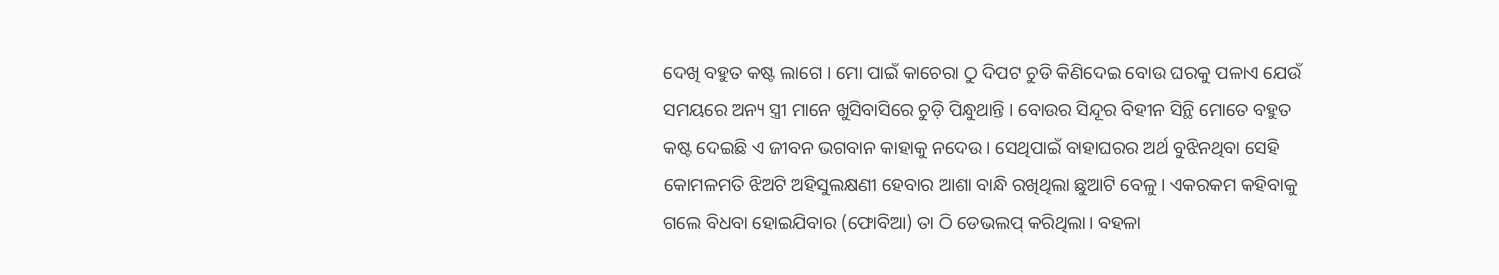ଦେଖି ବହୁତ କଷ୍ଟ ଲାଗେ । ମୋ ପାଇଁ କାଚେରା ଠୁ ଦିପଟ ଚୁଡି କିଣିଦେଇ ବୋଉ ଘରକୁ ପଳାଏ ଯେଉଁ ସମୟରେ ଅନ୍ୟ ସ୍ତ୍ରୀ ମାନେ ଖୁସିବାସିରେ ଚୁଡ଼ି ପିନ୍ଧୁଥାନ୍ତି । ବୋଉର ସିନ୍ଦୂର ବିହୀନ ସିନ୍ଥି ମୋତେ ବହୁତ କଷ୍ଟ ଦେଇଛି ଏ ଜୀବନ ଭଗବାନ କାହାକୁ ନଦେଉ। ସେଥିପାଇଁ ବାହାଘରର ଅର୍ଥ ବୁଝିନଥିବା ସେହି କୋମଳମତି ଝିଅଟି ଅହିସୁଲକ୍ଷଣୀ ହେବାର ଆଶା ବାନ୍ଧି ରଖିଥିଲା ଛୁଆଟି ବେଳୁ। ଏକରକମ କହିବାକୁ ଗଲେ ବିଧବା ହୋଇଯିବାର (ଫୋବିଆ) ତା ଠି ଡେଭଲପ୍ କରିଥିଲା। ବହଳା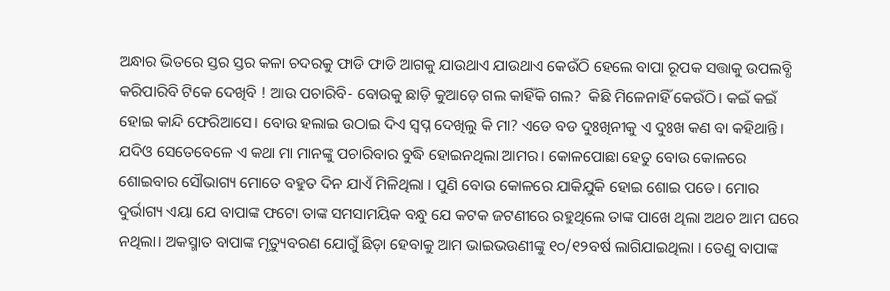ଅନ୍ଧାର ଭିତରେ ସ୍ତର ସ୍ତର କଳା ଚଦରକୁ ଫାଡି ଫାଡି ଆଗକୁ ଯାଉଥାଏ ଯାଉଥାଏ କେଉଁଠି ହେଲେ ବାପା ରୂପକ ସତ୍ତାକୁ ଉପଲବ୍ଧି କରିପାରିବି ଟିକେ ଦେଖିବି ! ଆଉ ପଚାରିବି- ବୋଉକୁ ଛାଡ଼ି କୁଆଡ଼େ ଗଲ କାହିଁକି ଗଲ?  କିଛି ମିଳେନାହିଁ କେଉଁଠି। କଇଁ କଇଁ ହୋଇ କାନ୍ଦି ଫେରିଆସେ। ବୋଉ ହଲାଇ ଉଠାଇ ଦିଏ ସ୍ବପ୍ନ ଦେଖିଲୁ କି ମା? ଏଡେ ବଡ ଦୁଃଖିନୀକୁ ଏ ଦୁଃଖ କଣ ବା କହିଥାନ୍ତି। ଯଦିଓ ସେତେବେଳେ ଏ କଥା ମା ମାନଙ୍କୁ ପଚାରିବାର ବୁଦ୍ଧି ହୋଇନଥିଲା ଆମର। କୋଳପୋଛା ହେତୁ ବୋଉ କୋଳରେ ଶୋଇବାର ସୌଭାଗ୍ୟ ମୋତେ ବହୁତ ଦିନ ଯାଏଁ ମିଳିଥିଲା । ପୁଣି ବୋଉ କୋଳରେ ଯାକିଯୁକି ହୋଇ ଶୋଇ ପଡେ। ମୋର ଦୁର୍ଭାଗ୍ୟ ଏୟା ଯେ ବାପାଙ୍କ ଫଟୋ ତାଙ୍କ ସମସାମୟିକ ବନ୍ଧୁ ଯେ କଟକ ଜଟଣୀରେ ରହୁଥିଲେ ତାଙ୍କ ପାଖେ ଥିଲା ଅଥଚ ଆମ ଘରେ ନଥିଲା। ଅକସ୍ମାତ ବାପାଙ୍କ ମୃତ୍ୟୁବରଣ ଯୋଗୁଁ ଛିଡ଼ା ହେବାକୁ ଆମ ଭାଇଭଉଣୀଙ୍କୁ ୧୦/୧୨ବର୍ଷ ଲାଗିଯାଇଥିଲା । ତେଣୁ ବାପାଙ୍କ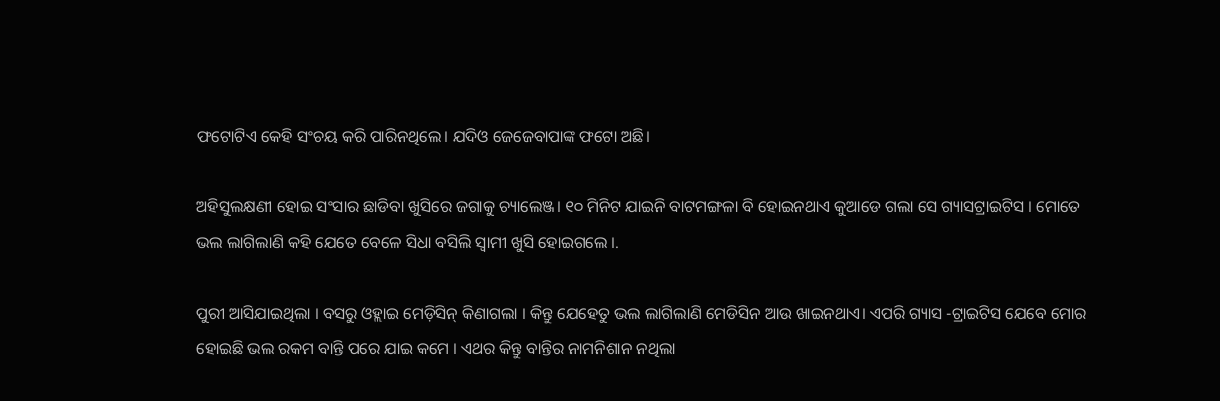ଫଟୋଟିଏ କେହି ସଂଚୟ କରି ପାରିନଥିଲେ। ଯଦିଓ ଜେଜେବାପାଙ୍କ ଫଟୋ ଅଛି।

ଅହିସୁଲକ୍ଷଣୀ ହୋଇ ସଂସାର ଛାଡିବା ଖୁସିରେ ଜଗାକୁ ଚ୍ୟାଲେଞ୍ଜ। ୧୦ ମିନିଟ ଯାଇନି ବାଟମଙ୍ଗଳା ବି ହୋଇନଥାଏ କୁଆଡେ ଗଲା ସେ ଗ୍ୟାସଟ୍ରାଇଟିସ । ମୋତେ ଭଲ ଲାଗିଲାଣି କହି ଯେତେ ବେଳେ ସିଧା ବସିଲି ସ୍ବାମୀ ଖୁସି ହୋଇଗଲେ ।.

ପୁରୀ ଆସିଯାଇଥିଲା । ବସରୁ ଓହ୍ଲାଇ ମେଡ଼ିସିନ୍ କିଣାଗଲା । କିନ୍ତୁ ଯେହେତୁ ଭଲ ଲାଗିଲାଣି ମେଡିସିନ ଆଉ ଖାଇନଥାଏ। ଏପରି ଗ୍ୟାସ -ଟ୍ରାଇଟିସ ଯେବେ ମୋର ହୋଇଛି ଭଲ ରକମ ବାନ୍ତି ପରେ ଯାଇ କମେ । ଏଥର କିନ୍ତୁ ବାନ୍ତିର ନାମନିଶାନ ନଥିଲା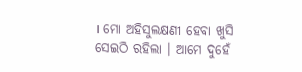। ମୋ ଅହିସୁଲକ୍ଷଣୀ ହେବା ଖୁସି ସେଇଠି ରହିଲା । ଆମେ ଦୁହେଁ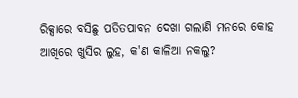ରିକ୍ସାରେ ବସିଛୁ ପତିତପାବନ ଦେଖା ଗଲାଣି ମନରେ କୋହ ଆଖିରେ ଖୁସିର ଲୁହ, କ'ଣ କାଳିଆ ନକଲୁ?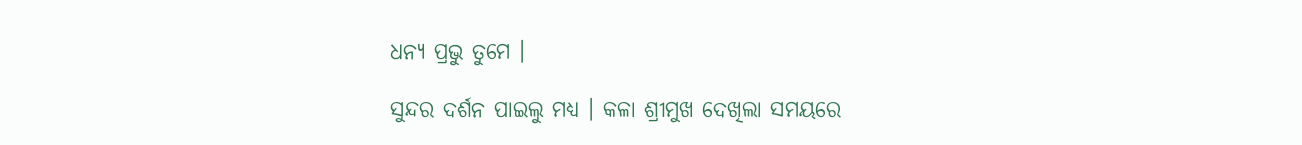ଧନ୍ୟ ପ୍ରଭୁ ତୁମେ ।

ସୁନ୍ଦର ଦର୍ଶନ ପାଇଲୁ ମଧ୍ୟ । କଳା ଶ୍ରୀମୁଖ ଦେଖିଲା ସମୟରେ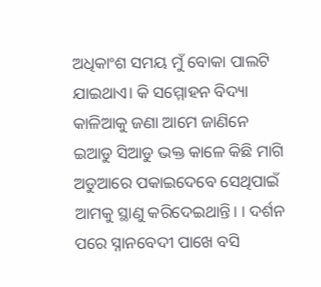ଅଧିକାଂଶ ସମୟ ମୁଁ ବୋକା ପାଲଟି ଯାଇଥାଏ। କି ସମ୍ମୋହନ ବିଦ୍ୟା କାଳିଆକୁ ଜଣା ଆମେ ଜାଣିନେ ଇଆଡୁ ସିଆଡୁ ଭକ୍ତ କାଳେ କିଛି ମାଗି ଅଡୁଆରେ ପକାଇଦେବେ ସେଥିପାଇଁ ଆମକୁ ସ୍ଥାଣୁ କରିଦେଇଥାନ୍ତି। । ଦର୍ଶନ ପରେ ସ୍ନାନବେଦୀ ପାଖେ ବସି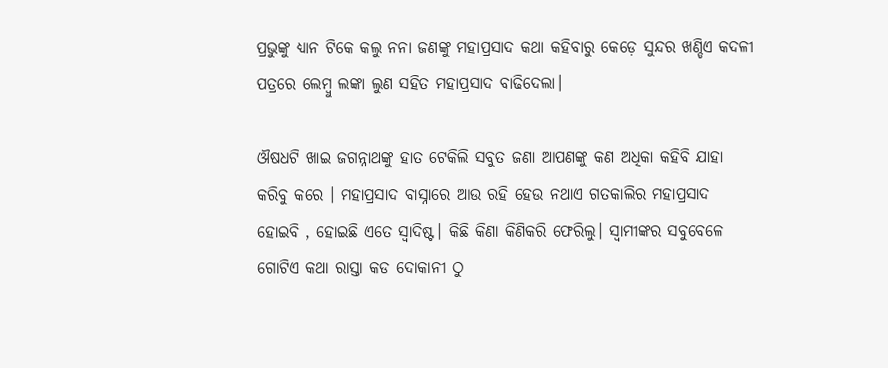ପ୍ରଭୁଙ୍କୁ ଧ୍ୟାନ ଟିକେ କଲୁ ନନା ଜଣଙ୍କୁ ମହାପ୍ରସାଦ କଥା କହିବାରୁ କେଡ଼େ ସୁନ୍ଦର ଖଣ୍ଡିଏ କଦଳୀ ପତ୍ରରେ ଲେମ୍ବୁ ଲଙ୍କା ଲୁଣ ସହିତ ମହାପ୍ରସାଦ ବାଢିଦେଲା।

ଔଷଧଟି ଖାଇ ଜଗନ୍ନାଥଙ୍କୁ ହାତ ଟେକିଲି ସବୁତ ଜଣା ଆପଣଙ୍କୁ କଣ ଅଧିକା କହିବି ଯାହା କରିବୁ କରେ । ମହାପ୍ରସାଦ ବାସ୍ନାରେ ଆଉ ରହି ହେଉ ନଥାଏ ଗତକାଲିର ମହାପ୍ରସାଦ ହୋଇବି , ହୋଇଛି ଏତେ ସ୍ବାଦିଷ୍ଟ। କିଛି କିଣା କିଣିକରି ଫେରିଲୁ। ସ୍ବାମୀଙ୍କର ସବୁବେଳେ ଗୋଟିଏ କଥା ରାସ୍ତା କଡ ଦୋକାନୀ ଠୁ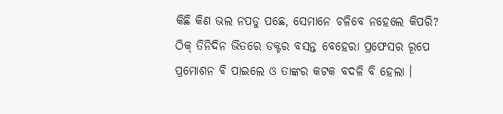କିଛି କିଣ ଭଲ ନପଡୁ ପଛେ, ସେମାନେ ଚଳିବେ ନହେଲେ କିପରି? ଠିକ୍ ତିନିଦିନ ଭିତରେ ଡକ୍ଟର ବସନ୍ତ ବେହେରା ପ୍ରଫେସର ରୂପେ ପ୍ରମୋଶନ ବି ପାଇଲେ ଓ ତାଙ୍କର କଟକ ବଦଳି ବି ହେଲା ।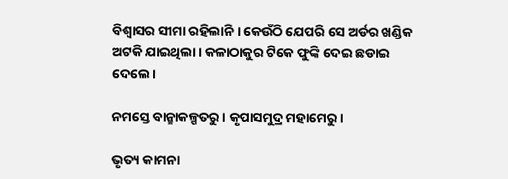ବିଶ୍ବାସର ସୀମା ରହିଲାନି । କେଉଁଠି ଯେପରି ସେ ଅର୍ଡର ଖଣ୍ଡିକ ଅଟକି ଯାଇଥିଲା । କଳାଠାକୁର ଟିକେ ଫୁଙ୍କି ଦେଇ ଛଡାଇ ଦେଲେ।

ନମସ୍ତେ ବାନ୍ଛାକଳ୍ପତରୁ । କୃପାସମୁଦ୍ର ମହାମେରୁ।

ଭୃତ୍ୟ କାମନା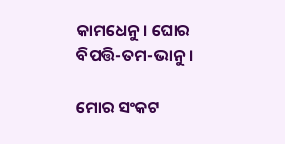କାମଧେନୁ। ଘୋର ବିପତ୍ତି-ତମ-ଭାନୁ।

ମୋର ସଂକଟ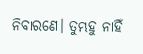ନିବାରଣେ। ତୁମ୍ଭହୁ ନାହିଁ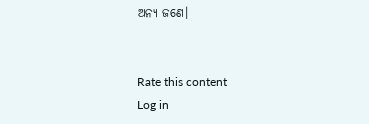ଅନ୍ୟ ଜଣେ।


Rate this content
Log in